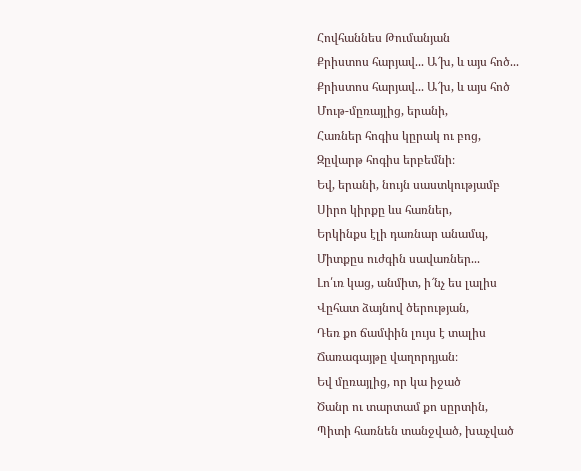Հովհաննես Թումանյան
Քրիստոս հարյավ... Ա՜խ, և այս հոծ...
Քրիստոս հարյավ... Ա՜խ, և այս հոծ
Մութ-մըռայլից, երանի,
Հառներ հոգիս կըրակ ու բոց,
Զըվարթ հոգիս երբեմնի։
Եվ, երանի, նույն սաստկությամբ
Սիրո կիրքը ևս հառներ,
Երկինքս էլի դառնար անամպ,
Միտքըս ուժգին սավառներ...
Լո՛ւռ կաց, անմիտ, ի՜նչ ես լալիս
Վըհատ ձայնով ծերության,
Դեռ քո ճամփին լույս է տալիս
Ճառագայթը վաղորդյան։
Եվ մըռայլից, որ կա իջած
Ծանր ու տարտամ քո սըրտին,
Պիտի հառնեն տանջված, խաչված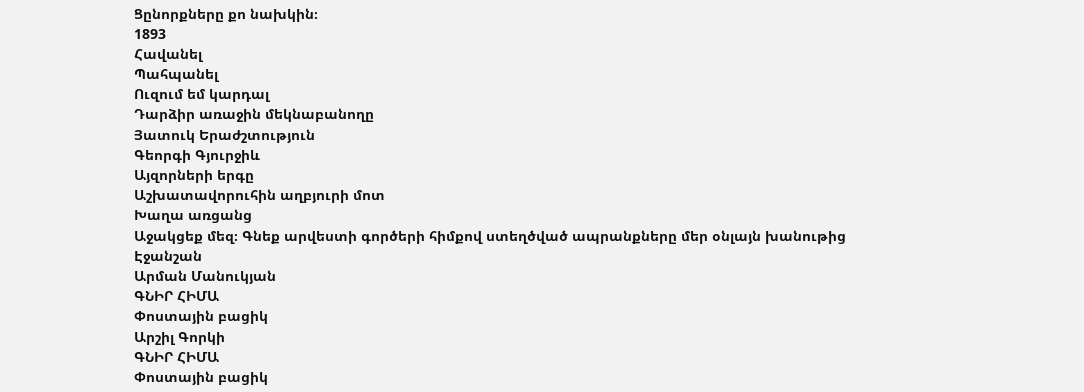Ցընորքները քո նախկին։
1893
Հավանել
Պահպանել
Ուզում եմ կարդալ
Դարձիր առաջին մեկնաբանողը
Յատուկ Երաժշտություն
Գեորգի Գյուրջիև
Այզորների երգը
Աշխատավորուհին աղբյուրի մոտ
Խաղա առցանց
Աջակցեք մեզ։ Գնեք արվեստի գործերի հիմքով ստեղծված ապրանքները մեր օնլայն խանութից
Էջանշան
Արման Մանուկյան
ԳՆԻՐ ՀԻՄԱ
Փոստային բացիկ
Արշիլ Գորկի
ԳՆԻՐ ՀԻՄԱ
Փոստային բացիկ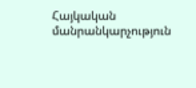Հայկական մանրանկարչություն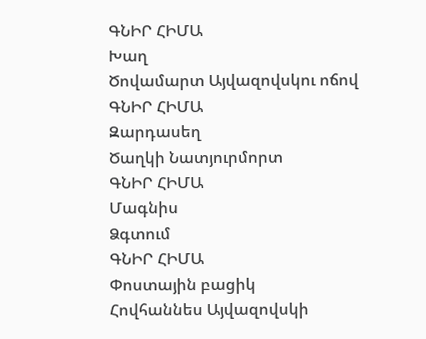ԳՆԻՐ ՀԻՄԱ
Խաղ
Ծովամարտ Այվազովսկու ոճով
ԳՆԻՐ ՀԻՄԱ
Զարդասեղ
Ծաղկի Նատյուրմորտ
ԳՆԻՐ ՀԻՄԱ
Մագնիս
Ձգտում
ԳՆԻՐ ՀԻՄԱ
Փոստային բացիկ
Հովհաննես Այվազովսկի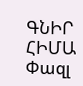ԳՆԻՐ ՀԻՄԱ
Փազլ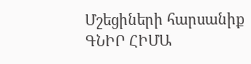Մշեցիների հարսանիք
ԳՆԻՐ ՀԻՄԱ